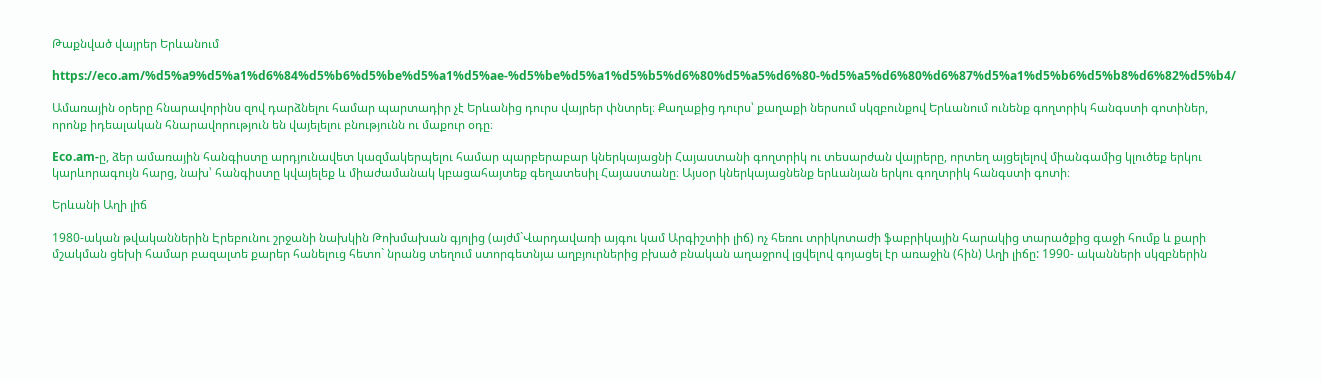Թաքնված վայրեր Երևանում

https://eco.am/%d5%a9%d5%a1%d6%84%d5%b6%d5%be%d5%a1%d5%ae-%d5%be%d5%a1%d5%b5%d6%80%d5%a5%d6%80-%d5%a5%d6%80%d6%87%d5%a1%d5%b6%d5%b8%d6%82%d5%b4/

Ամառային օրերը հնարավորինս զով դարձնելու համար պարտադիր չէ Երևանից դուրս վայրեր փնտրել։ Քաղաքից դուրս՝ քաղաքի ներսում սկզբունքով Երևանում ունենք գողտրիկ հանգստի գոտիներ, որոնք իդեալական հնարավորություն են վայելելու բնությունն ու մաքուր օդը։

Eco.am-ը, ձեր ամառային հանգիստը արդյունավետ կազմակերպելու համար պարբերաբար կներկայացնի Հայաստանի գողտրիկ ու տեսարժան վայրերը, որտեղ այցելելով միանգամից կլուծեք երկու կարևորագույն հարց, նախ՝ հանգիստը կվայելեք և միաժամանակ կբացահայտեք գեղատեսիլ Հայաստանը։ Այսօր կներկայացնենք երևանյան երկու գողտրիկ հանգստի գոտի։

Երևանի Աղի լիճ

1980-ական թվականներին Էրեբունու շրջանի նախկին Թոխմախան գյոլից (այժմ`Վարդավառի այգու կամ Արգիշտիի լիճ) ոչ հեռու տրիկոտաժի ֆաբրիկային հարակից տարածքից գաջի հումք և քարի մշակման ցեխի համար բազալտե քարեր հանելուց հետո` նրանց տեղում ստորգետնյա աղբյուրներից բխած բնական աղաջրով լցվելով գոյացել էր առաջին (հին) Աղի լիճը: 1990- ականների սկզբներին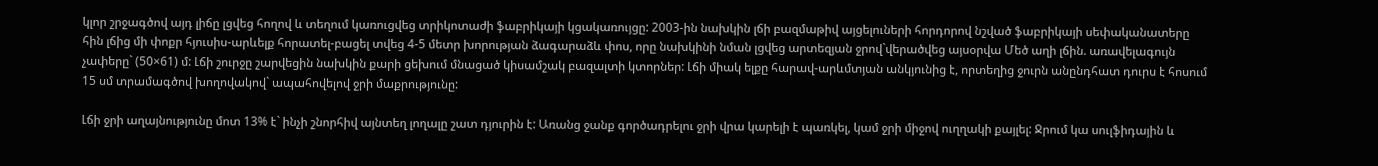կլոր շրջագծով այդ լիճը լցվեց հողով և տեղում կառուցվեց տրիկոտաժի ֆաբրիկայի կցակառույցը: 2003-ին նախկին լճի բազմաթիվ այցելուների հորդորով նշված ֆաբրիկայի սեփականատերը հին լճից մի փոքր հյուսիս-արևելք հորատել-բացել տվեց 4-5 մետր խորության ձագարաձև փոս, որը նախկինի նման լցվեց արտեզյան ջրով`վերածվեց այսօրվա Մեծ աղի լճին. առավելագույն չափերը` (50×61) մ: Լճի շուրջը շարվեցին նախկին քարի ցեխում մնացած կիսամշակ բազալտի կտորներ: Լճի միակ ելքը հարավ-արևմտյան անկյունից է, որտեղից ջուրն անընդհատ դուրս է հոսում 15 սմ տրամագծով խողովակով` ապահովելով ջրի մաքրությունը:

Լճի ջրի աղայնությունը մոտ 13% է` ինչի շնորհիվ այնտեղ լողալը շատ դյուրին է: Առանց ջանք գործադրելու ջրի վրա կարելի է պառկել, կամ ջրի միջով ուղղակի քայլել: Ջրում կա սուլֆիդային և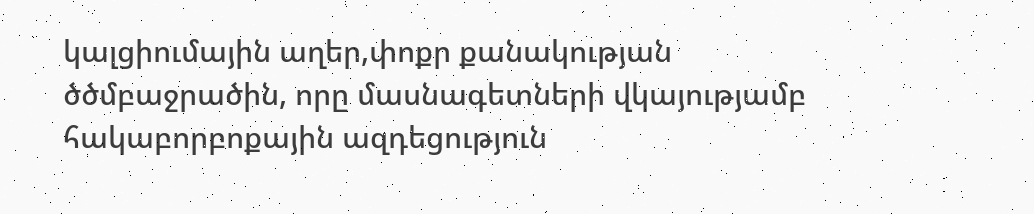կալցիումային աղեր,փոքր քանակության ծծմբաջրածին, որը մասնագետների վկայությամբ հակաբորբոքային ազդեցություն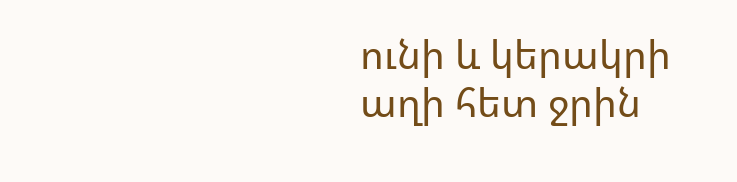ունի և կերակրի աղի հետ ջրին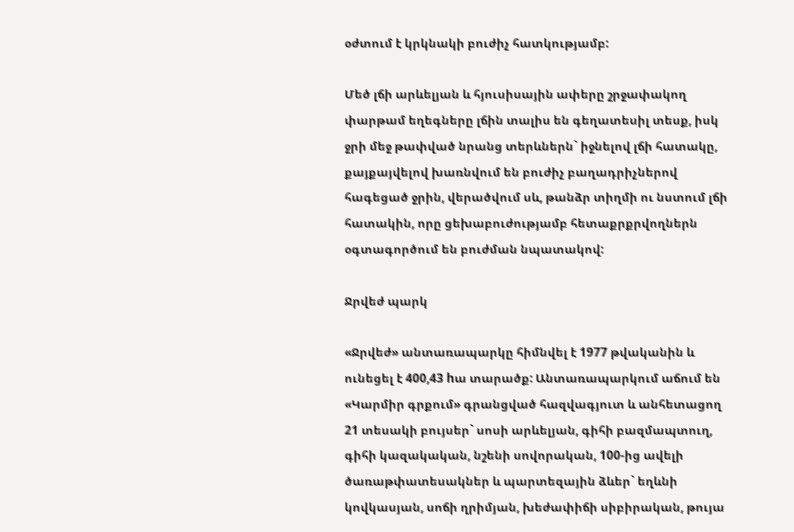օժտում է կրկնակի բուժիչ հատկությամբ:

Մեծ լճի արևելյան և հյուսիսային ափերը շրջափակող փարթամ եղեգները լճին տալիս են գեղատեսիլ տեսք, իսկ ջրի մեջ թափված նրանց տերևներն` իջնելով լճի հատակը, քայքայվելով խառնվում են բուժիչ բաղադրիչներով հագեցած ջրին, վերածվում սև, թանձր տիղմի ու նստում լճի հատակին, որը ցեխաբուժությամբ հետաքրքրվողներն օգտագործում են բուժման նպատակով:

Ջրվեժ պարկ

«Ջրվեժ» անտառապարկը հիմնվել է 1977 թվականին և ունեցել է 400,43 hա տարածք: Անտառապարկում աճում են «Կարմիր գրքում» գրանցված հազվագյուտ և անհետացող 21 տեսակի բույսեր` սոսի արևելյան, գիհի բազմապտուղ, գիհի կազակական, նշենի սովորական, 100-ից ավելի ծառաթփատեսակներ և պարտեզային ձևեր` եղևնի կովկասյան, սոճի ղրիմյան, խեժափիճի սիբիրական, թույա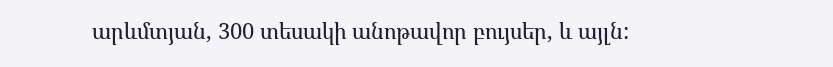արևմտյան, 300 տեսակի անոթավոր բույսեր, և այլն: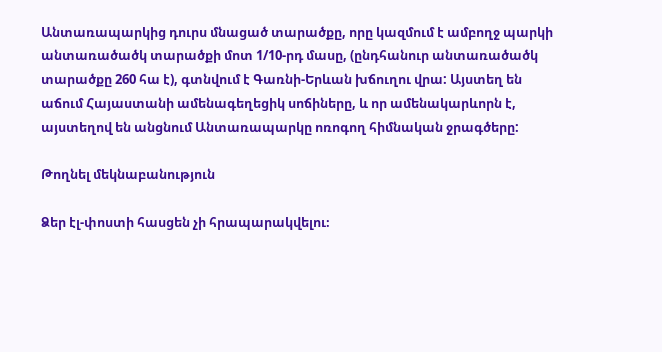Անտառապարկից դուրս մնացած տարածքը, որը կազմում է ամբողջ պարկի անտառածածկ տարածքի մոտ 1/10-րդ մասը, (ընդհանուր անտառածածկ տարածքը 260 հա է), գտնվում է Գառնի-Երևան խճուղու վրա: Այստեղ են աճում Հայաստանի ամենագեղեցիկ սոճիները, և որ ամենակարևորն է, այստեղով են անցնում Անտառապարկը ոռոգող հիմնական ջրագծերը:

Թողնել մեկնաբանություն

Ձեր էլ-փոստի հասցեն չի հրապարակվելու։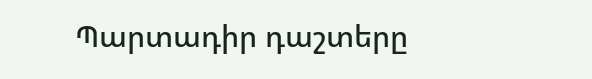Պարտադիր դաշտերը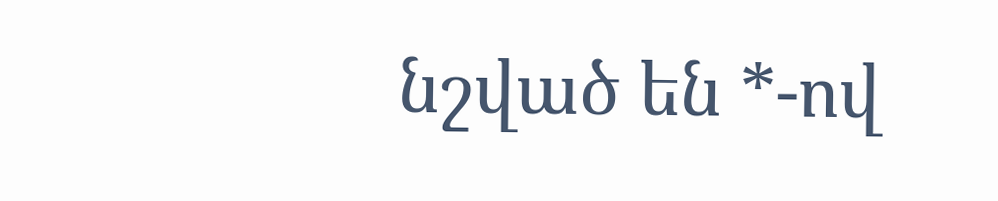նշված են *-ով